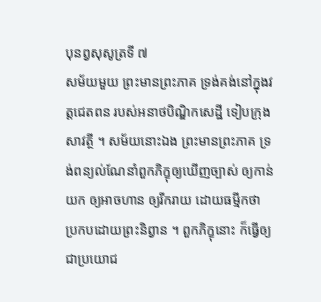បុនព្វសុសូត្រទី ៧
សម័យមួយ ព្រះមានព្រះភាគ ទ្រង់គង់នៅក្នុងវត្តជេតពន របស់អនាថបិណ្ឌិកសេដ្ឋី ទៀបក្រុងសាវត្ថី ។ សម័យនោះឯង ព្រះមានព្រះភាគ ទ្រង់ពន្យល់ណែនាំពួកភិក្ខុឲ្យឃើញច្បាស់ ឲ្យកាន់យក ឲ្យអាចហាន ឲ្យរីករាយ ដោយធម្មីកថា ប្រកបដោយព្រះនិព្វាន ។ ពួកភិក្ខុនោះ ក៏ធ្វើឲ្យ ជាប្រយោជ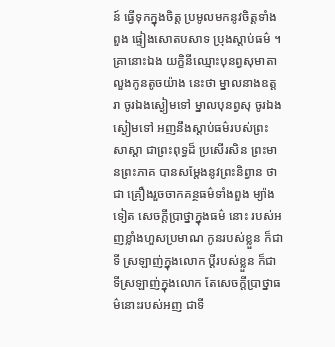ន៍ ធ្វើទុកក្នុងចិត្ត ប្រមូលមកនូវចិត្តទាំងពួង ផ្ទៀងសោតបសាទ ប្រុងស្តាប់ធម៌ ។ គ្រានោះឯង យក្ខិនីឈ្មោះបុនព្វសុមាតា លួងកូនតូចយ៉ាង នេះថា ម្នាលនាងឧត្តរា ចូរឯងស្ងៀមទៅ ម្នាលបុនព្វសុ ចូរឯង ស្ងៀមទៅ អញនឹងស្តាប់ធម៌របស់ព្រះសាស្តា ជាព្រះពុទ្ធដ៏ ប្រសើរសិន ព្រះមានព្រះភាគ បានសម្តែងនូវព្រះនិព្វាន ថាជា គ្រឿងរួចចាកគន្ថធម៌ទាំងពួង ម្យ៉ាងទៀត សេចក្តីប្រាថ្នាក្នុងធម៌ នោះ របស់អញខ្លាំងហួសប្រមាណ កូនរបស់ខ្លួន ក៏ជាទី ស្រឡាញ់ក្នុងលោក ប្តីរបស់ខ្លួន ក៏ជាទីស្រឡាញ់ក្នុងលោក តែសេចក្តីប្រាថ្នាធម៌នោះរបស់អញ ជាទី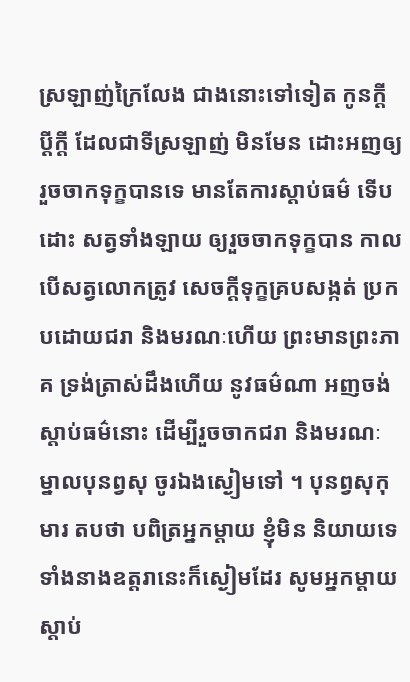ស្រឡាញ់ក្រៃលែង ជាងនោះទៅទៀត កូនក្តី ប្តីក្តី ដែលជាទីស្រឡាញ់ មិនមែន ដោះអញឲ្យរួចចាកទុក្ខបានទេ មានតែការស្តាប់ធម៌ ទើបដោះ សត្វទាំងឡាយ ឲ្យរួចចាកទុក្ខបាន កាលបើសត្វលោកត្រូវ សេចក្តីទុក្ខគ្របសង្កត់ ប្រកបដោយជរា និងមរណៈហើយ ព្រះមានព្រះភាគ ទ្រង់ត្រាស់ដឹងហើយ នូវធម៌ណា អញចង់ ស្តាប់ធម៌នោះ ដើម្បីរួចចាកជរា និងមរណៈ ម្នាលបុនព្វសុ ចូរឯងស្ងៀមទៅ ។ បុនព្វសុកុមារ តបថា បពិត្រអ្នកម្តាយ ខ្ញុំមិន និយាយទេ ទាំងនាងឧត្តរានេះក៏ស្ងៀមដែរ សូមអ្នកម្តាយស្តាប់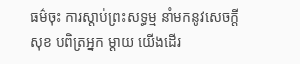ធម៌ចុះ ការស្តាប់ព្រះសទ្ធម្ម នាំមកនូវសេចក្តីសុខ បពិត្រអ្នក ម្តាយ យើងដើរ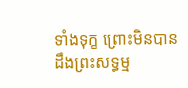ទាំងទុក្ខ ព្រោះមិនបានដឹងព្រះសទ្ធម្ម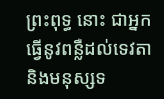ព្រះពុទ្ធ នោះ ជាអ្នកធ្វើនូវពន្លឺដល់ទេវតា និងមនុស្សទ